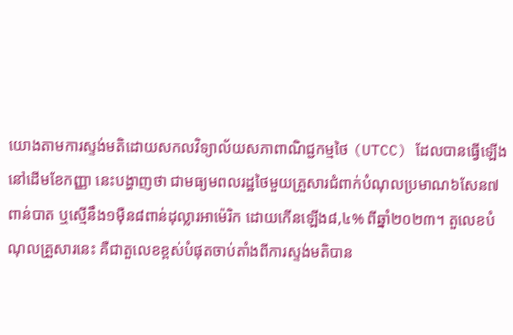យោងតាមការស្ទង់មតិដោយសកលវិទ្យាល័យសភាពាណិជ្ជកម្មថៃ (UTCC) ដែលបានធ្វើឡើងនៅដើមខែកញ្ញា នេះបង្ហាញថា ជាមធ្យមពលរដ្ឋថៃមួយគ្រួសារជំពាក់បំណុលប្រមាណ៦សែន៧ពាន់បាត ឬស្មើនឹង១ម៉ឺន៨ពាន់ដុល្លារអាម៉េរិក ដោយកើនឡើង៨,៤% ពីឆ្នាំ២០២៣។ តួលេខបំណុលគ្រួសារនេះ គឺជាតួលេខខ្ពស់បំផុតចាប់តាំងពីការស្ទង់មតិបាន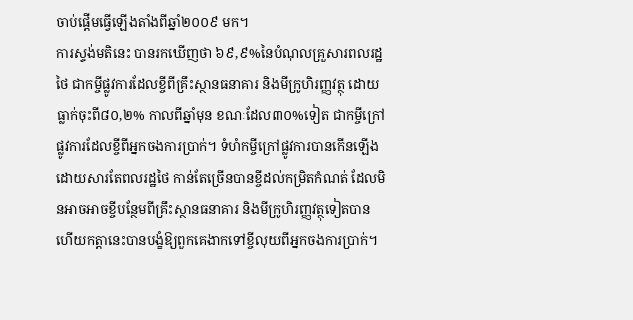ចាប់ផ្តើមធ្វើឡើងតាំងពីឆ្នាំ២០០៩ មក។
ការស្ទង់មតិនេះ បានរកឃើញថា ៦៩,៩%នៃបំណុលគ្រួសារពលរដ្ឋថៃ ជាកម្ចីផ្លូវការដែលខ្ចីពីគ្រឹះស្ថានធនាគារ និងមីក្រូហិរញ្ញវត្ថុ ដោយធ្លាក់ចុះពី៨០,២% កាលពីឆ្នាំមុន ខណៈដែល៣០%ទៀត ជាកម្ចីក្រៅផ្លូវការដែលខ្ចីពីអ្នកចងការប្រាក់។ ទំហំកម្ចីក្រៅផ្លូវការបានកើនឡើងដោយសារតែពលរដ្ឋថៃ កាន់តែច្រើនបានខ្ចីដល់កម្រិតកំណត់ ដែលមិនអាចអាចខ្ចីបន្ថែមពីគ្រឹះស្ថានធនាគារ និងមីក្រូហិរញ្ញវត្ថុទៀតបាន ហើយកត្តានេះបានបង្ខំឱ្យពួកគេងាកទៅខ្ចីលុយពីអ្នកចងការប្រាក់។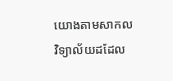យោងតាមសាកលវិទ្យាល័យដដែល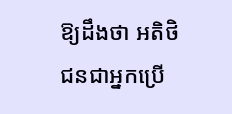ឱ្យដឹងថា អតិថិជនជាអ្នកប្រើ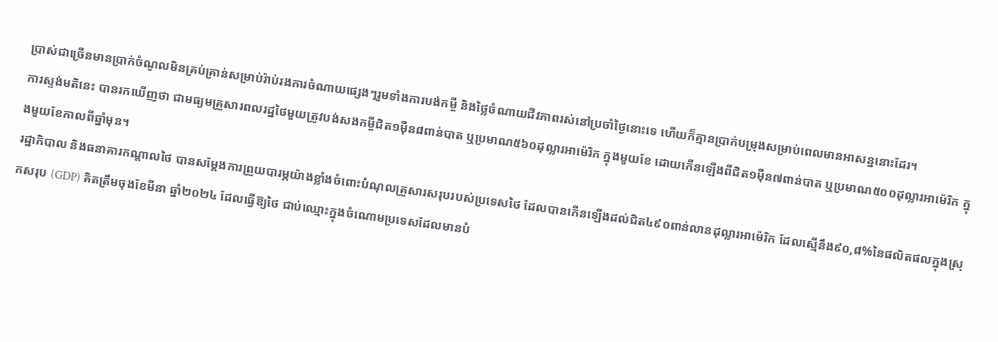ប្រាស់ជាច្រើនមានប្រាក់ចំណូលមិនគ្រប់គ្រាន់សម្រាប់រ៉ាប់រងការចំណាយផ្សេងៗរួមទាំងការបង់កម្ចី និងថ្លៃចំណាយជីវភាពរស់នៅប្រចាំថ្ងៃនោះទេ ហើយក៏គ្មានប្រាក់បម្រុងសម្រាប់ពេលមានអាសន្ននោះដែរ។
ការស្ទង់មតិនេះ បានរកឃើញថា ជាមធ្យមគ្រួសារពលរដ្ឋថៃមួយត្រូវបង់សងកម្ចីជិត១ម៉ឺន៨ពាន់បាត ឬប្រមាណ៥៦០ដុល្លារអាម៉េរិក ក្នុងមួយខែ ដោយកើនឡើងពីជិត១ម៉ឺន៧ពាន់បាត ឬប្រមាណ៥០០ដុល្លារអាម៉េរិក ក្នុងមួយខែកាលពីឆ្នាំមុន។
រដ្ឋាភិបាល និងធនាគារកណ្តាលថៃ បានសម្តែងការព្រួយបារម្ភយ៉ាងខ្លាំងចំពោះបំណុលគ្រួសារសរុបរបស់ប្រទេសថៃ ដែលបានកើនឡើងដល់ជិត៤៩០ពាន់លានដុល្លារអាម៉េរិក ដែលស្មើនឹង៩០,៨%នៃផលិតផលក្នុងស្រុកសរុប (GDP) គិតត្រឹមចុងខែមីនា ឆ្នាំ២០២៤ ដែលធ្វើឱ្យថៃ ជាប់ឈ្មោះក្នុងចំណោមប្រទេសដែលមានបំ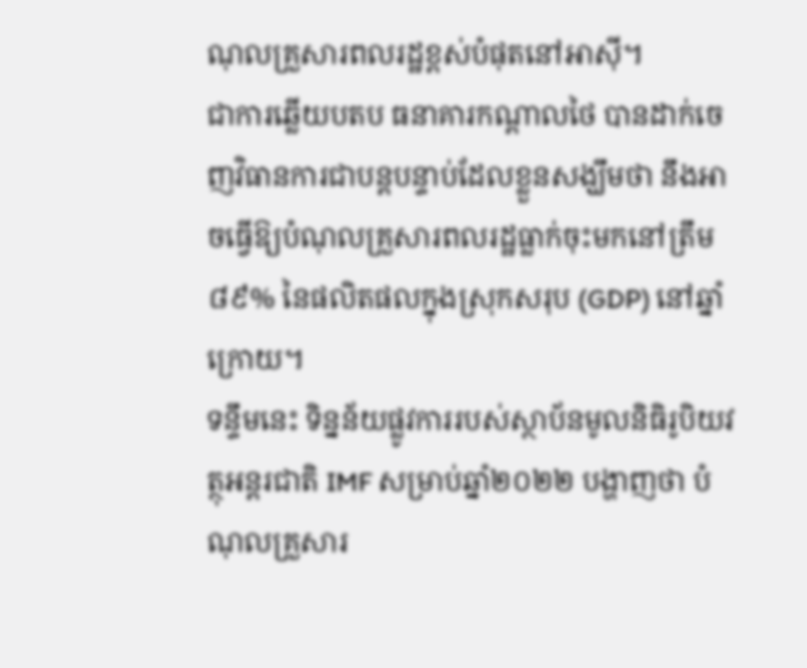ណុលគ្រួសារពលរដ្ឋខ្ពស់បំផុតនៅអាស៊ី។
ជាការឆ្លើយបតប ធនាគារកណ្តាលថៃ បានដាក់ចេញវិធានការជាបន្តបន្ទាប់ដែលខ្លួនសង្ឃឹមថា នឹងអាចធ្វើឱ្យបំណុលគ្រួសារពលរដ្ឋធ្លាក់ចុះមកនៅត្រឹម៨៩% នៃផលិតផលក្នុងស្រុកសរុប (GDP) នៅឆ្នាំក្រោយ។
ទន្ទឹមនេះ ទិន្នន័យផ្លូវការរបស់ស្ថាប័នមូលនិធិរូបិយវត្ថុអន្តរជាតិ IMF សម្រាប់ឆ្នាំ២០២២ បង្ហាញថា បំណុលគ្រួសារ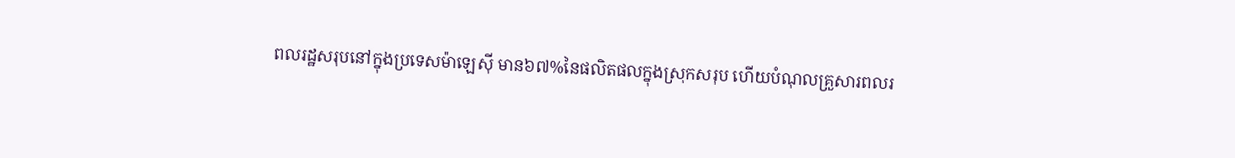ពលរដ្ឋសរុបនៅក្នុងប្រទេសម៉ាឡេស៊ី មាន៦៧%នៃផលិតផលក្នុងស្រុកសរុប ហើយបំណុលគ្រួសារពលរ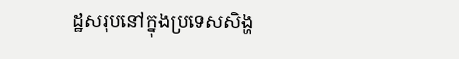ដ្ឋសរុបនៅក្នុងប្រទេសសិង្ហ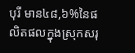បុរី មាន៤៨,៦%នៃផលិតផលក្នុងស្រុកសរុ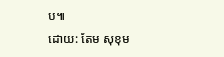ប៕
ដោយ: តែម សុខុម